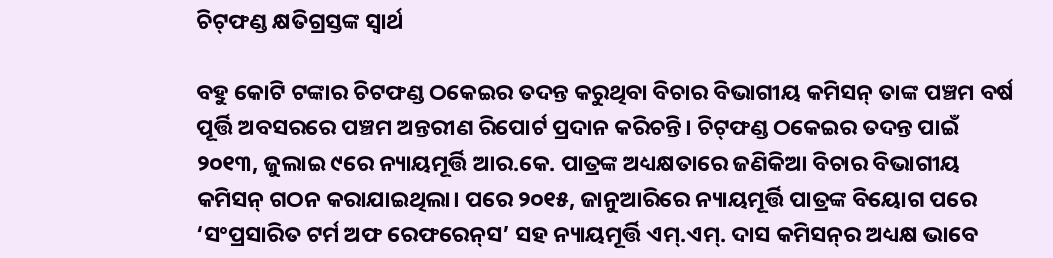ଚିଟ୍‌ଫଣ୍ଡ କ୍ଷତିଗ୍ରସ୍ତଙ୍କ ସ୍ୱାର୍ଥ

ବହୁ କୋଟି ଟଙ୍କାର ଚିଟଫଣ୍ଡ ଠକେଇର ତଦନ୍ତ କରୁଥିବା ବିଚାର ବିଭାଗୀୟ କମିସନ୍‌ ତାଙ୍କ ପଞ୍ଚମ ବର୍ଷ ପୂର୍ତ୍ତି ଅବସରରେ ପଞ୍ଚମ ଅନ୍ତରୀଣ ରିପୋର୍ଟ ପ୍ରଦାନ କରିଚନ୍ତି। ଚିଟ୍‌ଫଣ୍ଡ ଠକେଇର ତଦନ୍ତ ପାଇଁ ୨୦୧୩, ଜୁଲାଇ ୯ରେ ନ୍ୟାୟମୂର୍ତ୍ତି ଆର.କେ. ପାତ୍ରଙ୍କ ଅଧ୍ୟକ୍ଷତାରେ ଜଣିକିଆ ବିଚାର ବିଭାଗୀୟ କମିସନ୍‌ ଗଠନ କରାଯାଇଥିଲା। ପରେ ୨୦୧୫, ଜାନୁଆରିରେ ନ୍ୟାୟମୂର୍ତ୍ତି ପାତ୍ରଙ୍କ ବିୟୋଗ ପରେ ‘ସଂପ୍ରସାରିତ ଟର୍ମ ଅଫ ରେଫରେନ୍‌ସ’ ସହ ନ୍ୟାୟମୂର୍ତ୍ତି ଏମ୍‌.ଏମ୍‌. ଦାସ କମିସନ୍‌ର ଅଧ୍ୟକ୍ଷ ଭାବେ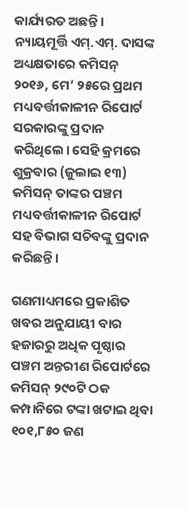କାର୍ଯ୍ୟରତ ଅଛନ୍ତି। ନ୍ୟାୟମୂର୍ତ୍ତି ଏମ୍‌.ଏମ୍‌. ଦାସଙ୍କ ଅଧ୍ୟକ୍ଷତାରେ କମିସନ୍‌ ୨୦୧୬, ମେ’ ୨୫ରେ ପ୍ରଥମ ମଧ୍ୟବର୍ତ୍ତୀକାଳୀନ ରିପୋର୍ଟ ସରକାରଙ୍କୁ ପ୍ରଦାନ କରିଥିଲେ। ସେହି କ୍ରମରେ ଶୁକ୍ରବାର (ଜୁଲାଇ ୧୩) କମିସନ୍‌ ତାଙ୍କର ପଞ୍ଚମ ମଧ୍ୟବର୍ତ୍ତୀକାଳୀନ ରିପୋର୍ଟ ସହ ବିଭାଗ ସଚିବଙ୍କୁ ପ୍ରଦାନ କରିଛନ୍ତି।

ଗଣମାଧ୍ୟମରେ ପ୍ରକାଶିତ ଖବର ଅନୁଯାୟୀ ବାର ହଜାରରୁ ଅଧିକ ପୃଷ୍ଠାର ପଞ୍ଚମ ଅନ୍ତରୀଣ ରିପୋର୍ଟରେ କମିସନ୍‌ ୨୯୦ଟି ଠକ କମ୍ପାନିରେ ଟଙ୍କା ଖଟାଇ ଥିବା ୧୦୧,୮୫୦ ଜଣ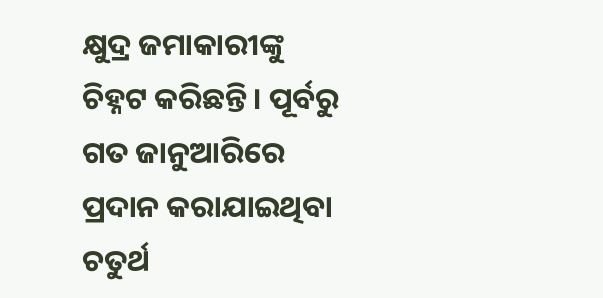କ୍ଷୁଦ୍ର ଜମାକାରୀଙ୍କୁ ଚିହ୍ନଟ କରିଛନ୍ତି। ପୂର୍ବରୁ ଗତ ଜାନୁଆରିରେ ପ୍ରଦାନ କରାଯାଇଥିବା ଚତୁର୍ଥ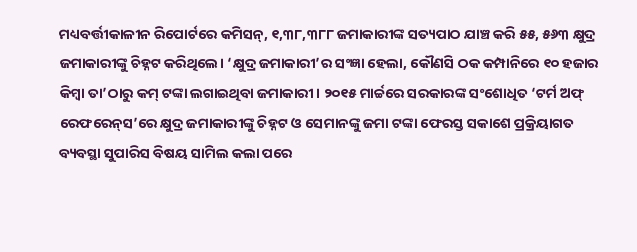ମଧ୍ୟବର୍ତ୍ତୀକାଳୀନ ରିପୋର୍ଟରେ କମିସନ୍‌, ୧,୩୮,୩୮୮ ଜମାକାରୀଙ୍କ ସତ୍ୟପାଠ ଯାଞ୍ଚ କରି ୫୫, ୫୬୩ କ୍ଷୁଦ୍ର ଜମାକାରୀଙ୍କୁ ଚିହ୍ନଟ କରିଥିଲେ। ‘କ୍ଷୁଦ୍ର ଜମାକାରୀ’ର ସଂଜ୍ଞା ହେଲା, କୌଣସି ଠକ କମ୍ପାନିରେ ୧୦ ହଜାର କିମ୍ବା ତା’ଠାରୁ କମ୍‌ ଟଙ୍କା ଲଗାଇଥିବା ଜମାକାରୀ। ୨୦୧୫ ମାର୍ଚ୍ଚରେ ସରକାରଙ୍କ ସଂଶୋଧିତ ‘ଟର୍ମ ଅଫ୍‌ ରେଫରେନ୍‌ସ’ରେ କ୍ଷୁଦ୍ର ଜମାକାରୀଙ୍କୁ ଚିହ୍ନଟ ଓ ସେମାନଙ୍କୁ ଜମା ଟଙ୍କା ଫେରସ୍ତ ସକାଶେ ପ୍ରକ୍ରିୟାଗତ ବ୍ୟବସ୍ଥା ସୁପାରିସ ବିଷୟ ସାମିଲ କଲା ପରେ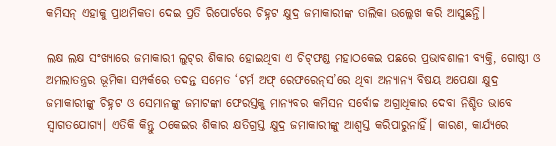କମିସନ୍‌ ଏହାକୁ ପ୍ରାଥମିକତା ଦେଇ ପ୍ରତି ରିପୋର୍ଟରେ ଚିହ୍ନଟ କ୍ଷୁଦ୍ର ଜମାକାରୀଙ୍କ ତାଲିକା ଉଲ୍ଲେଖ କରି ଆସୁଛନ୍ତି।

ଲକ୍ଷ ଲକ୍ଷ ସଂଖ୍ୟାରେ ଜମାକାରୀ ଲୁଟ୍‌ର ଶିକାର ହୋଇଥିବା ଏ ଚିଟ୍‌ଫଣ୍ଡ ମହାଠକେଇ ପଛରେ ପ୍ରଭାବଶାଳୀ ବ୍ୟକ୍ତି, ଗୋଷ୍ଠୀ ଓ ଅମଲାତନ୍ତ୍ରର ଭୂମିକା ସମ୍ପର୍କରେ ତଦନ୍ତ ସମେତ ‘ଟର୍ମ ଅଫ୍‌ ରେଫରେନ୍‌ସ’ରେ ଥିବା ଅନ୍ୟାନ୍ୟ ବିଷୟ ଅପେକ୍ଷା କ୍ଷୁଦ୍ର ଜମାକାରୀଙ୍କୁ ଚିହ୍ନଟ ଓ ସେମାନଙ୍କୁ ଜମାଟଙ୍କା ଫେରସ୍ତକୁ ମାନ୍ୟବର କମିସନ ସର୍ବୋଚ୍ଚ ଅଗ୍ରାଧିକାର ଦେବା ନିଶ୍ଚିତ ଭାବେ ସ୍ୱାଗତଯୋଗ୍ୟ। ଏତିକି କିନ୍ତୁ ଠକେଇର ଶିକାର କ୍ଷତିଗ୍ରସ୍ତ କ୍ଷୁଦ୍ର ଜମାକାରୀଙ୍କୁ ଆଶ୍ୱସ୍ତ କରିପାରୁନାହିଁ। କାରଣ, କାର୍ଯ୍ୟରେ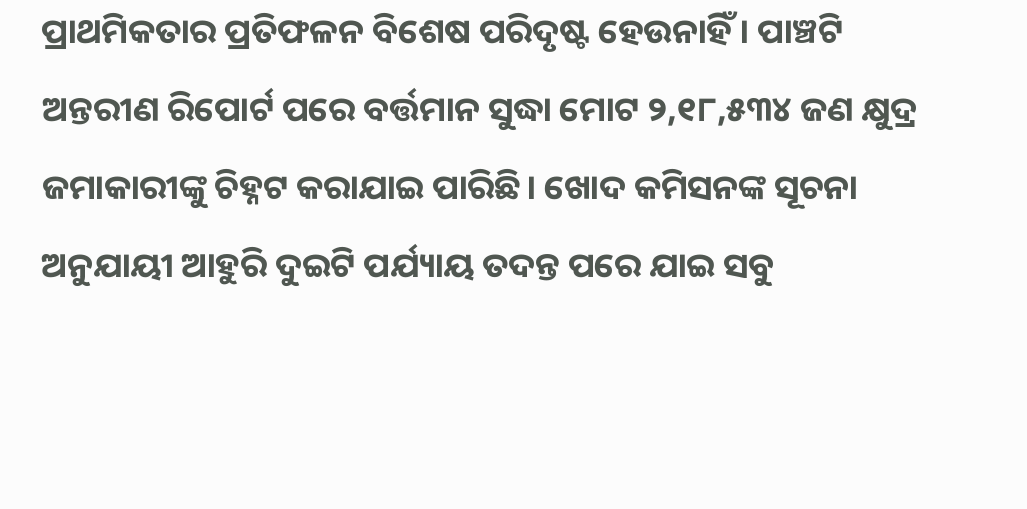ପ୍ରାଥମିକତାର ପ୍ରତିଫଳନ ବିଶେଷ ପରିଦୃଷ୍ଟ ହେଉନାହିଁ। ପାଞ୍ଚଟି ଅନ୍ତରୀଣ ରିପୋର୍ଟ ପରେ ବର୍ତ୍ତମାନ ସୁଦ୍ଧା ମୋଟ ୨,୧୮,୫୩୪ ଜଣ କ୍ଷୁଦ୍ର ଜମାକାରୀଙ୍କୁ ଚିହ୍ନଟ କରାଯାଇ ପାରିଛି। ଖୋଦ କମିସନଙ୍କ ସୂଚନା ଅନୁଯାୟୀ ଆହୁରି ଦୁଇଟି ପର୍ଯ୍ୟାୟ ତଦନ୍ତ ପରେ ଯାଇ ସବୁ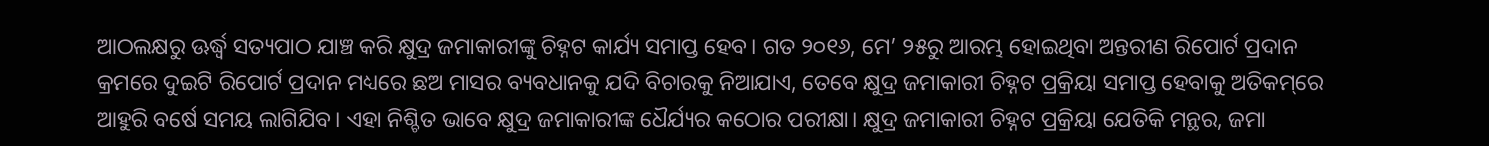ଆଠଲକ୍ଷରୁ ଊର୍ଦ୍ଧ୍ୱ ସତ୍ୟପାଠ ଯାଞ୍ଚ କରି କ୍ଷୁଦ୍ର ଜମାକାରୀଙ୍କୁ ଚିହ୍ନଟ କାର୍ଯ୍ୟ ସମାପ୍ତ ହେବ। ଗତ ୨୦୧୬, ମେ’ ୨୫ରୁ ଆରମ୍ଭ ହୋଇଥିବା ଅନ୍ତରୀଣ ରିପୋର୍ଟ ପ୍ରଦାନ କ୍ରମରେ ଦୁଇଟି ରିପୋର୍ଟ ପ୍ରଦାନ ମଧ୍ୟରେ ଛଅ ମାସର ବ୍ୟବଧାନକୁ ଯଦି ବିଚାରକୁ ନିଆଯାଏ, ତେବେ କ୍ଷୁଦ୍ର ଜମାକାରୀ ଚିହ୍ନଟ ପ୍ରକ୍ରିୟା ସମାପ୍ତ ହେବାକୁ ଅତିକମ୍‌ରେ ଆହୁରି ବର୍ଷେ ସମୟ ଲାଗିଯିବ। ଏହା ନିଶ୍ଚିତ ଭାବେ କ୍ଷୁଦ୍ର ଜମାକାରୀଙ୍କ ଧୈର୍ଯ୍ୟର କଠୋର ପରୀକ୍ଷା। କ୍ଷୁଦ୍ର ଜମାକାରୀ ଚିହ୍ନଟ ପ୍ରକ୍ରିୟା ଯେତିକି ମନ୍ଥର, ଜମା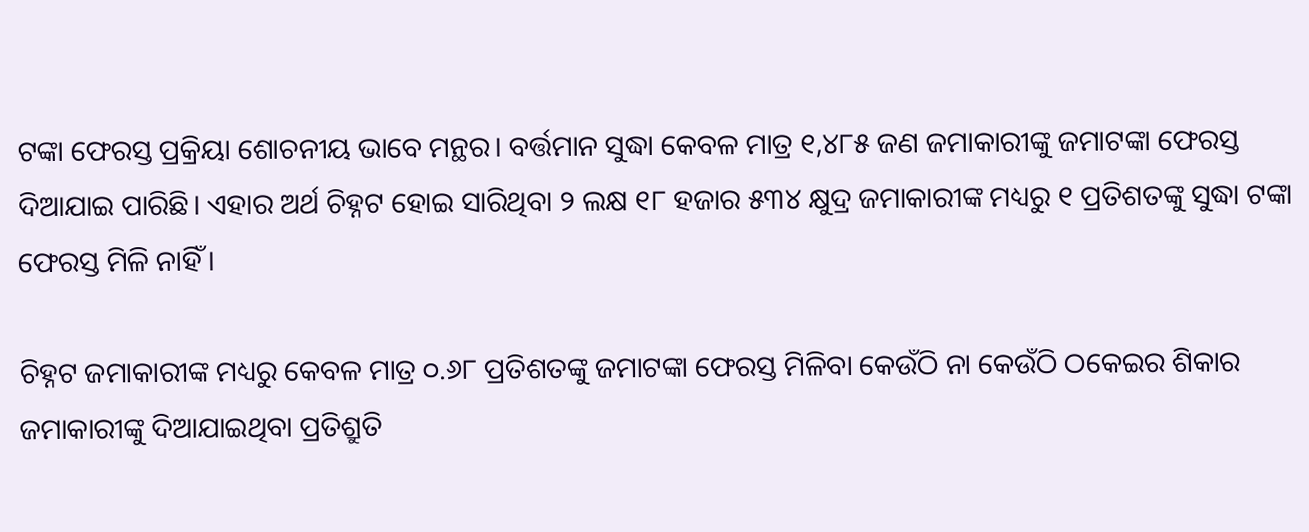ଟଙ୍କା ଫେରସ୍ତ ପ୍ରକ୍ରିୟା ଶୋଚନୀୟ ଭାବେ ମନ୍ଥର। ବର୍ତ୍ତମାନ ସୁଦ୍ଧା କେବଳ ମାତ୍ର ୧,୪୮୫ ଜଣ ଜମାକାରୀଙ୍କୁ ଜମାଟଙ୍କା ଫେରସ୍ତ ଦିଆଯାଇ ପାରିଛି। ଏହାର ଅର୍ଥ ଚିହ୍ନଟ ହୋଇ ସାରିଥିବା ୨ ଲକ୍ଷ ୧୮ ହଜାର ୫୩୪ କ୍ଷୁଦ୍ର ଜମାକାରୀଙ୍କ ମଧ୍ୟରୁ ୧ ପ୍ରତିଶତଙ୍କୁ ସୁଦ୍ଧା ଟଙ୍କା ଫେରସ୍ତ ମିଳି ନାହିଁ।

ଚିହ୍ନଟ ଜମାକାରୀଙ୍କ ମଧ୍ୟରୁ କେବଳ ମାତ୍ର ୦.୬୮ ପ୍ରତିଶତଙ୍କୁ ଜମାଟଙ୍କା ଫେରସ୍ତ ମିଳିବା କେଉଁଠି ନା କେଉଁଠି ଠକେଇର ଶିକାର ଜମାକାରୀଙ୍କୁ ଦିଆଯାଇଥିବା ପ୍ରତିଶ୍ରୁତି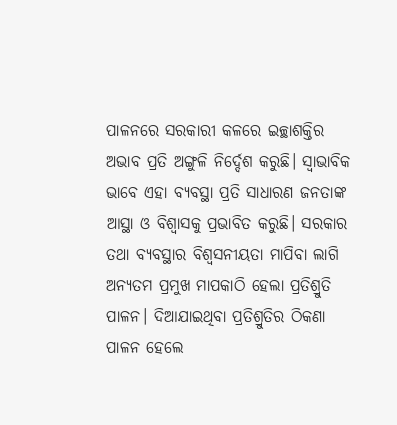ପାଳନରେ ସରକାରୀ କଳରେ ଇଚ୍ଛାଶକ୍ତିର ଅଭାବ ପ୍ରତି ଅଙ୍ଗୁଳି ନିର୍ଦ୍ଦେଶ କରୁଛି। ସ୍ୱାଭାବିକ ଭାବେ ଏହା ବ୍ୟବସ୍ଥା ପ୍ରତି ସାଧାରଣ ଜନତାଙ୍କ ଆସ୍ଥା ଓ ବିଶ୍ୱାସକୁ ପ୍ରଭାବିତ କରୁଛି। ସରକାର ତଥା ବ୍ୟବସ୍ଥାର ବିଶ୍ୱସନୀୟତା ମାପିବା ଲାଗି ଅନ୍ୟତମ ପ୍ରମୁଖ ମାପକାଠି ହେଲା ପ୍ରତିଶ୍ରୁତି ପାଳନ। ଦିଆଯାଇଥିବା ପ୍ରତିଶ୍ରୁତିର ଠିକଣା ପାଳନ ହେଲେ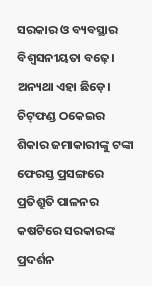ସରକାର ଓ ବ୍ୟବସ୍ଥାର ବିଶ୍ୱସନୀୟତା ବଢ଼େ। ଅନ୍ୟଥା ଏହା ଛିଡ଼େ। ଚିଟ୍‌ଫଣ୍ଡ ଠକେଇର ଶିକାର ଜମାକାରୀଙ୍କୁ ଟଙ୍କା ଫେରସ୍ତ ପ୍ରସଙ୍ଗରେ ପ୍ରତିଶ୍ରୁତି ପାଳନର କଷଟିରେ ସରକାରଙ୍କ ପ୍ରଦର୍ଶନ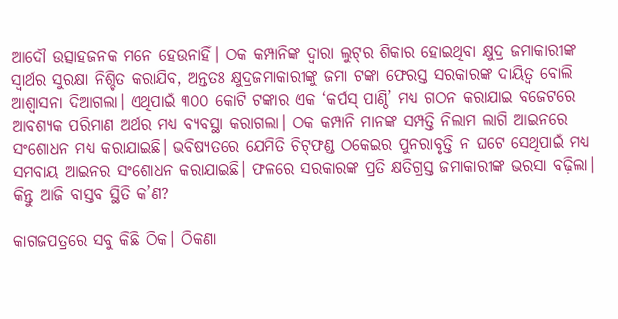ଆଦୌ ଉତ୍ସାହଜନକ ମନେ ହେଉନାହିଁ। ଠକ କମ୍ପାନିଙ୍କ ଦ୍ୱାରା ଲୁଟ୍‌ର ଶିକାର ହୋଇଥିବା କ୍ଷୁଦ୍ର ଜମାକାରୀଙ୍କ ସ୍ୱାର୍ଥର ସୁରକ୍ଷା ନିଶ୍ଚିତ କରାଯିବ, ଅନ୍ତତଃ କ୍ଷୁଦ୍ରଜମାକାରୀଙ୍କୁ ଜମା ଟଙ୍କା ଫେରସ୍ତ ସରକାରଙ୍କ ଦାୟିତ୍ୱ ବୋଲି ଆଶ୍ୱାସନା ଦିଆଗଲା। ଏଥିପାଇଁ ୩୦୦ କୋଟି ଟଙ୍କାର ଏକ ‘କର୍ପସ୍‌ ପାଣ୍ଠି’ ମଧ୍ୟ ଗଠନ କରାଯାଇ ବଜେଟରେ ଆବଶ୍ୟକ ପରିମାଣ ଅର୍ଥର ମଧ୍ୟ ବ୍ୟବସ୍ଥା କରାଗଲା। ଠକ କମ୍ପାନି ମାନଙ୍କ ସମ୍ପତ୍ତି ନିଲାମ ଲାଗି ଆଇନରେ ସଂଶୋଧନ ମଧ୍ୟ କରାଯାଇଛି। ଭବିଷ୍ୟତରେ ଯେମିତି ଚିଟ୍‌ଫଣ୍ଡ ଠକେଇର ପୁନରାବୃତ୍ତି ନ ଘଟେ ସେଥିପାଇଁ ମଧ୍ୟ ସମବାୟ ଆଇନର ସଂଶୋଧନ କରାଯାଇଛି। ଫଳରେ ସରକାରଙ୍କ ପ୍ରତି କ୍ଷତିଗ୍ରସ୍ତ ଜମାକାରୀଙ୍କ ଭରସା ବଢ଼ିଲା। କିନ୍ତୁ ଆଜି ବାସ୍ତବ ସ୍ଥିତି କ’ଣ?

କାଗଜପତ୍ରରେ ସବୁ କିଛି ଠିକ। ଠିକଣା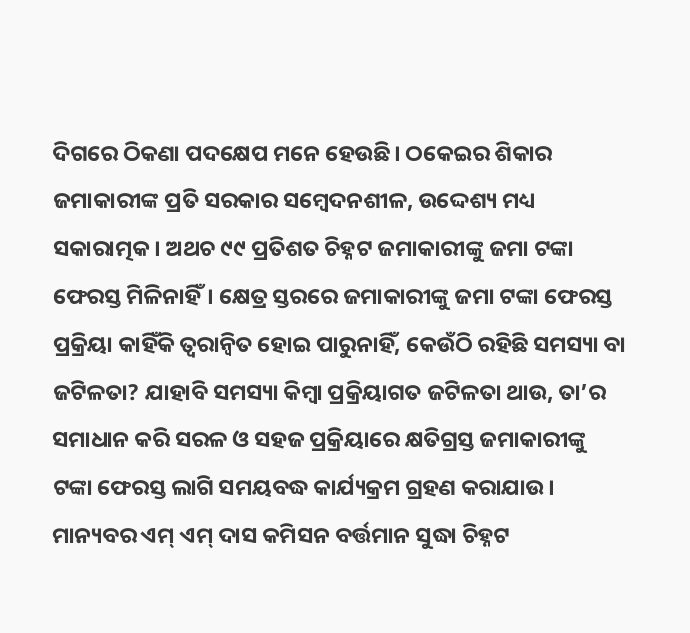ଦିଗରେ ଠିକଣା ପଦକ୍ଷେପ ମନେ ହେଉଛି। ଠକେଇର ଶିକାର ଜମାକାରୀଙ୍କ ପ୍ରତି ସରକାର ସମ୍ବେଦନଶୀଳ, ଉଦ୍ଦେଶ୍ୟ ମଧ୍ୟ ସକାରାତ୍ମକ। ଅଥଚ ୯୯ ପ୍ରତିଶତ ଚିହ୍ନଟ ଜମାକାରୀଙ୍କୁ ଜମା ଟଙ୍କା ଫେରସ୍ତ ମିଳିନାହିଁ। କ୍ଷେତ୍ର ସ୍ତରରେ ଜମାକାରୀଙ୍କୁ ଜମା ଟଙ୍କା ଫେରସ୍ତ ପ୍ରକ୍ରିୟା କାହିଁକି ତ୍ୱରାନ୍ଵିତ ହୋଇ ପାରୁନାହିଁ, କେଉଁଠି ରହିଛି ସମସ୍ୟା ବା ଜଟିଳତା? ଯାହାବି ସମସ୍ୟା କିମ୍ବା ପ୍ରକ୍ରିୟାଗତ ଜଟିଳତା ଥାଉ, ତା’ର ସମାଧାନ କରି ସରଳ ଓ ସହଜ ପ୍ରକ୍ରିୟାରେ କ୍ଷତିଗ୍ରସ୍ତ ଜମାକାରୀଙ୍କୁ ଟଙ୍କା ଫେରସ୍ତ ଲାଗି ସମୟବଦ୍ଧ କାର୍ଯ୍ୟକ୍ରମ ଗ୍ରହଣ କରାଯାଉ। ମାନ୍ୟବର ଏମ୍‌ ଏମ୍‌ ଦାସ କମିସନ ବର୍ତ୍ତମାନ ସୁଦ୍ଧା ଚିହ୍ନଟ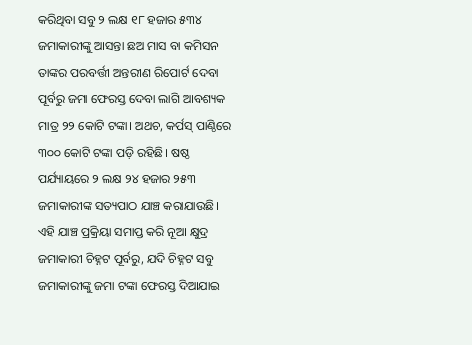କରିଥିବା ସବୁ ୨ ଲକ୍ଷ ୧୮ ହଜାର ୫୩୪ ଜମାକାରୀଙ୍କୁ ଆସନ୍ତା ଛଅ ମାସ ବା କମିସନ ତାଙ୍କର ପରବର୍ତ୍ତୀ ଅନ୍ତରୀଣ ରିପୋର୍ଟ ଦେବା ପୂର୍ବରୁ ଜମା ଫେରସ୍ତ ଦେବା ଲାଗି ଆବଶ୍ୟକ ମାତ୍ର ୨୨ କୋଟି ଟଙ୍କା। ଅଥଚ, କର୍ପସ୍‌ ପାଣ୍ଠିରେ ୩୦୦ କୋଟି ଟଙ୍କା ପଡ଼ି ରହିଛି। ଷଷ୍ଠ ପର୍ଯ୍ୟାୟରେ ୨ ଲକ୍ଷ ୨୪ ହଜାର ୨୫୩ ଜମାକାରୀଙ୍କ ସତ୍ୟପାଠ ଯାଞ୍ଚ କରାଯାଉଛି। ଏହି ଯାଞ୍ଚ ପ୍ରକ୍ରିୟା ସମାପ୍ତ କରି ନୂଆ କ୍ଷୁଦ୍ର ଜମାକାରୀ ଚିହ୍ନଟ ପୂର୍ବରୁ, ଯଦି ଚିହ୍ନଟ ସବୁ ଜମାକାରୀଙ୍କୁ ଜମା ଟଙ୍କା ଫେରସ୍ତ ଦିଆଯାଇ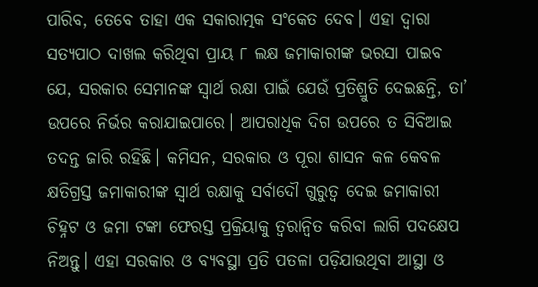ପାରିବ, ତେବେ ତାହା ଏକ ସକାରାତ୍ମକ ସଂକେତ ଦେବ। ଏହା ଦ୍ୱାରା ସତ୍ୟପାଠ ଦାଖଲ କରିଥିବା ପ୍ରାୟ ୮ ଲକ୍ଷ ଜମାକାରୀଙ୍କ ଭରସା ପାଇବ ଯେ, ସରକାର ସେମାନଙ୍କ ସ୍ୱାର୍ଥ ରକ୍ଷା ପାଇଁ ଯେଉଁ ପ୍ରତିଶ୍ରୁତି ଦେଇଛନ୍ତି, ତା’ ଉପରେ ନିର୍ଭର କରାଯାଇପାରେ। ଆପରାଧିକ ଦିଗ ଉପରେ ତ ସିବିଆଇ ତଦନ୍ତ ଜାରି ରହିଛି। କମିସନ, ସରକାର ଓ ପୂରା ଶାସନ କଳ କେବଳ କ୍ଷତିଗ୍ରସ୍ତ ଜମାକାରୀଙ୍କ ସ୍ୱାର୍ଥ ରକ୍ଷାକୁ ସର୍ବାଦୌ ଗୁରୁତ୍ୱ ଦେଇ ଜମାକାରୀ ଚିହ୍ନଟ ଓ ଜମା ଟଙ୍କା ଫେରସ୍ତ ପ୍ରକ୍ରିୟାକୁ ତ୍ୱରାନ୍ଵିତ କରିବା ଲାଗି ପଦକ୍ଷେପ ନିଅନ୍ତୁ। ଏହା ସରକାର ଓ ବ୍ୟବସ୍ଥା ପ୍ରତି ପତଳା ପଡ଼ିଯାଉଥିବା ଆସ୍ଥା ଓ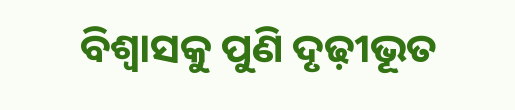ବିଶ୍ୱାସକୁ ପୁଣି ଦୃଢ଼ୀଭୂତ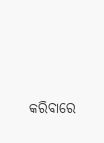କରିବାରେ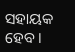ସହାୟକ ହେବ।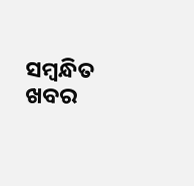ସମ୍ବନ୍ଧିତ ଖବର